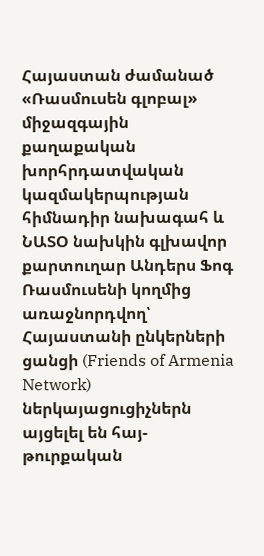Հայաստան ժամանած «Ռասմուսեն գլոբալ» միջազգային քաղաքական խորհրդատվական կազմակերպության հիմնադիր նախագահ և ՆԱՏՕ նախկին գլխավոր քարտուղար Անդերս Ֆոգ Ռասմուսենի կողմից առաջնորդվող՝ Հայաստանի ընկերների ցանցի (Friends of Armenia Network) ներկայացուցիչներն այցելել են հայ-թուրքական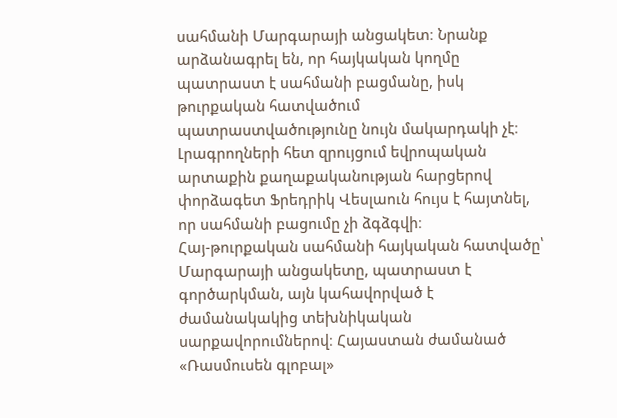սահմանի Մարգարայի անցակետ։ Նրանք արձանագրել են, որ հայկական կողմը պատրաստ է սահմանի բացմանը, իսկ թուրքական հատվածում պատրաստվածությունը նույն մակարդակի չէ։ Լրագրողների հետ զրույցում եվրոպական արտաքին քաղաքականության հարցերով փորձագետ Ֆրեդրիկ Վեսլաուն հույս է հայտնել, որ սահմանի բացումը չի ձգձգվի։
Հայ-թուրքական սահմանի հայկական հատվածը՝ Մարգարայի անցակետը, պատրաստ է գործարկման, այն կահավորված է ժամանակակից տեխնիկական սարքավորումներով։ Հայաստան ժամանած «Ռասմուսեն գլոբալ»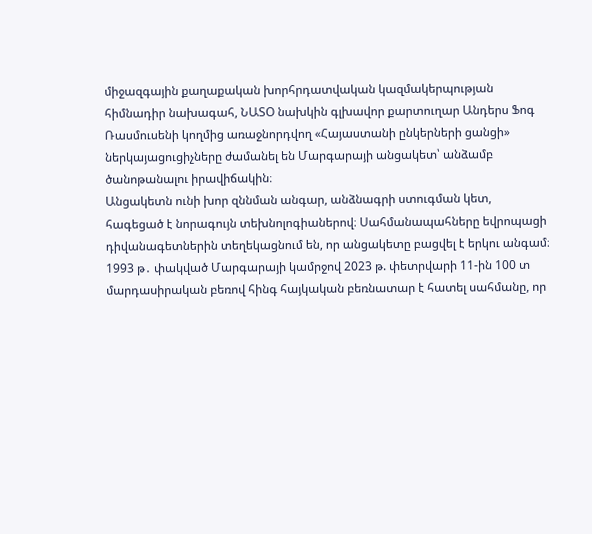միջազգային քաղաքական խորհրդատվական կազմակերպության հիմնադիր նախագահ, ՆԱՏՕ նախկին գլխավոր քարտուղար Անդերս Ֆոգ Ռասմուսենի կողմից առաջնորդվող «Հայաստանի ընկերների ցանցի» ներկայացուցիչները ժամանել են Մարգարայի անցակետ՝ անձամբ ծանոթանալու իրավիճակին։
Անցակետն ունի խոր զննման անգար, անձնագրի ստուգման կետ, հագեցած է նորագույն տեխնոլոգիաներով։ Սահմանապահները եվրոպացի դիվանագետներին տեղեկացնում են, որ անցակետը բացվել է երկու անգամ։ 1993 թ․ փակված Մարգարայի կամրջով 2023 թ. փետրվարի 11-ին 100 տ մարդասիրական բեռով հինգ հայկական բեռնատար է հատել սահմանը, որ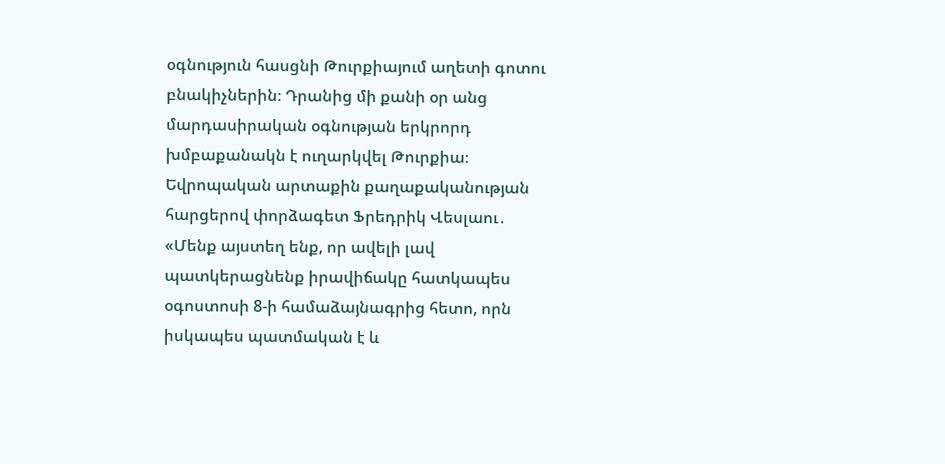օգնություն հասցնի Թուրքիայում աղետի գոտու բնակիչներին։ Դրանից մի քանի օր անց մարդասիրական օգնության երկրորդ խմբաքանակն է ուղարկվել Թուրքիա։
Եվրոպական արտաքին քաղաքականության հարցերով փորձագետ Ֆրեդրիկ Վեսլաու․
«Մենք այստեղ ենք, որ ավելի լավ պատկերացնենք իրավիճակը հատկապես օգոստոսի 8-ի համաձայնագրից հետո, որն իսկապես պատմական է և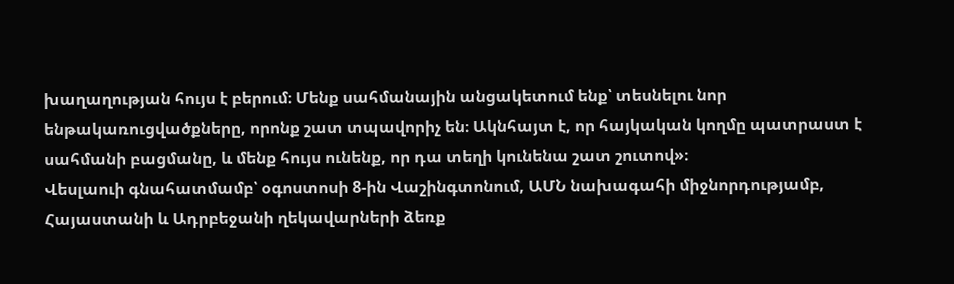խաղաղության հույս է բերում։ Մենք սահմանային անցակետում ենք՝ տեսնելու նոր ենթակառուցվածքները, որոնք շատ տպավորիչ են։ Ակնհայտ է, որ հայկական կողմը պատրաստ է սահմանի բացմանը, և մենք հույս ունենք, որ դա տեղի կունենա շատ շուտով»։
Վեսլաուի գնահատմամբ՝ օգոստոսի 8-ին Վաշինգտոնում, ԱՄՆ նախագահի միջնորդությամբ, Հայաստանի և Ադրբեջանի ղեկավարների ձեռք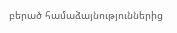բերած համաձայնություններից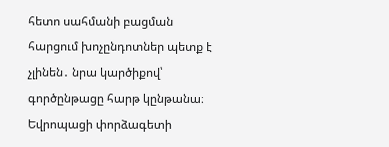հետո սահմանի բացման հարցում խոչընդոտներ պետք է չլինեն․ նրա կարծիքով՝ գործընթացը հարթ կընթանա։
Եվրոպացի փորձագետի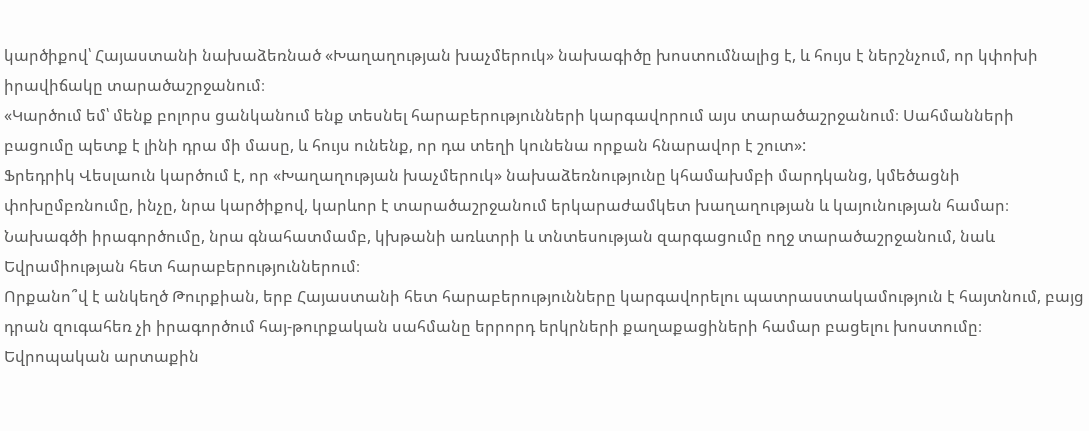կարծիքով՝ Հայաստանի նախաձեռնած «Խաղաղության խաչմերուկ» նախագիծը խոստումնալից է, և հույս է ներշնչում, որ կփոխի իրավիճակը տարածաշրջանում։
«Կարծում եմ՝ մենք բոլորս ցանկանում ենք տեսնել հարաբերությունների կարգավորում այս տարածաշրջանում։ Սահմանների բացումը պետք է լինի դրա մի մասը, և հույս ունենք, որ դա տեղի կունենա որքան հնարավոր է շուտ»:
Ֆրեդրիկ Վեսլաուն կարծում է, որ «Խաղաղության խաչմերուկ» նախաձեռնությունը կհամախմբի մարդկանց, կմեծացնի փոխըմբռնումը, ինչը, նրա կարծիքով, կարևոր է տարածաշրջանում երկարաժամկետ խաղաղության և կայունության համար։ Նախագծի իրագործումը, նրա գնահատմամբ, կխթանի առևտրի և տնտեսության զարգացումը ողջ տարածաշրջանում, նաև Եվրամիության հետ հարաբերություններում։
Որքանո՞վ է անկեղծ Թուրքիան, երբ Հայաստանի հետ հարաբերությունները կարգավորելու պատրաստակամություն է հայտնում, բայց դրան զուգահեռ չի իրագործում հայ-թուրքական սահմանը երրորդ երկրների քաղաքացիների համար բացելու խոստումը։ Եվրոպական արտաքին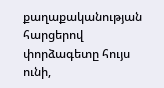քաղաքականության հարցերով փորձագետը հույս ունի,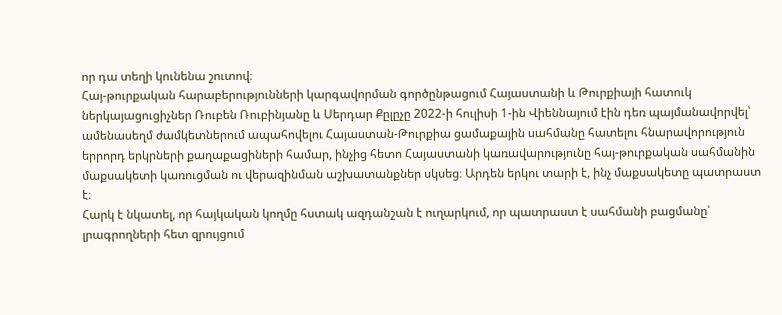որ դա տեղի կունենա շուտով։
Հայ-թուրքական հարաբերությունների կարգավորման գործընթացում Հայաստանի և Թուրքիայի հատուկ ներկայացուցիչներ Ռուբեն Ռուբինյանը և Սերդար Քըլըչը 2022-ի հուլիսի 1-ին Վիեննայում էին դեռ պայմանավորվել՝ ամենասեղմ ժամկետներում ապահովելու Հայաստան-Թուրքիա ցամաքային սահմանը հատելու հնարավորություն երրորդ երկրների քաղաքացիների համար, ինչից հետո Հայաստանի կառավարությունը հայ-թուրքական սահմանին մաքսակետի կառուցման ու վերազինման աշխատանքներ սկսեց։ Արդեն երկու տարի է, ինչ մաքսակետը պատրաստ է։
Հարկ է նկատել, որ հայկական կողմը հստակ ազդանշան է ուղարկում, որ պատրաստ է սահմանի բացմանը՝ լրագրողների հետ զրույցում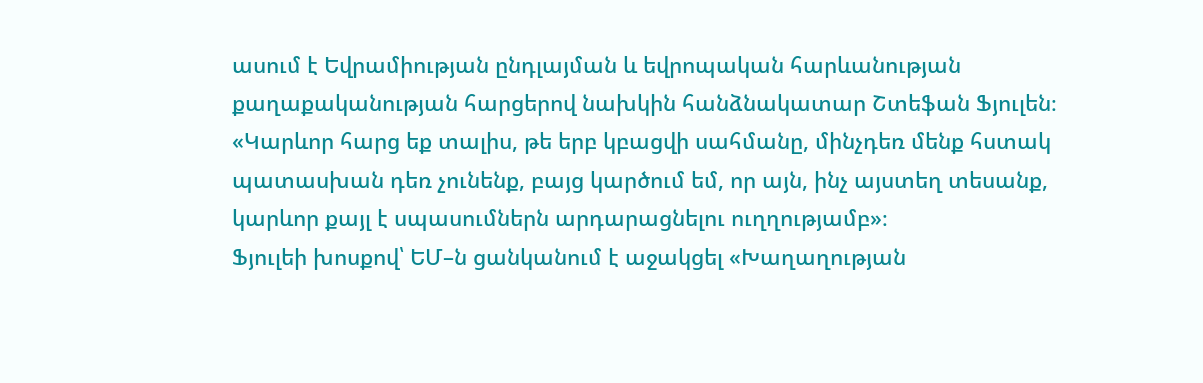ասում է Եվրամիության ընդլայման և եվրոպական հարևանության քաղաքականության հարցերով նախկին հանձնակատար Շտեֆան Ֆյուլեն։
«Կարևոր հարց եք տալիս, թե երբ կբացվի սահմանը, մինչդեռ մենք հստակ պատասխան դեռ չունենք, բայց կարծում եմ, որ այն, ինչ այստեղ տեսանք, կարևոր քայլ է սպասումներն արդարացնելու ուղղությամբ»։
Ֆյուլեի խոսքով՝ ԵՄ–ն ցանկանում է աջակցել «Խաղաղության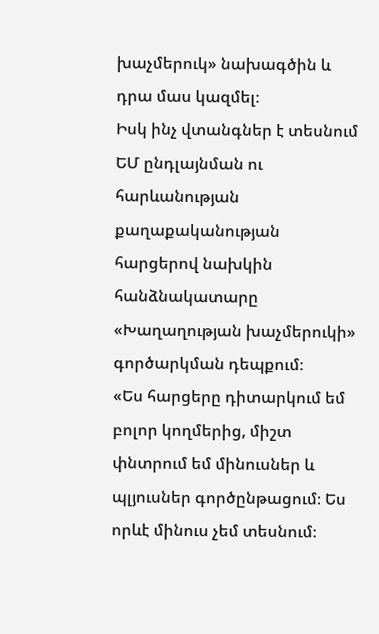խաչմերուկ» նախագծին և դրա մաս կազմել։
Իսկ ինչ վտանգներ է տեսնում ԵՄ ընդլայնման ու հարևանության քաղաքականության հարցերով նախկին հանձնակատարը «Խաղաղության խաչմերուկի» գործարկման դեպքում։
«Ես հարցերը դիտարկում եմ բոլոր կողմերից, միշտ փնտրում եմ մինուսներ և պլյուսներ գործընթացում։ Ես որևէ մինուս չեմ տեսնում։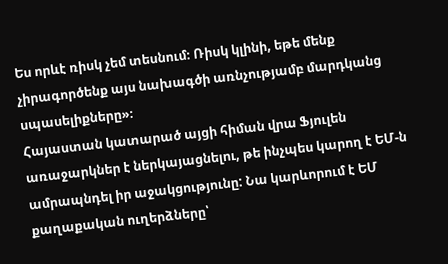Ես որևէ ռիսկ չեմ տեսնում։ Ռիսկ կլինի, եթե մենք չիրագործենք այս նախագծի առնչությամբ մարդկանց սպասելիքները»։
Հայաստան կատարած այցի հիման վրա Ֆյուլեն առաջարկներ է ներկայացնելու, թե ինչպես կարող է ԵՄ-ն ամրապնդել իր աջակցությունը: Նա կարևորում է ԵՄ քաղաքական ուղերձները՝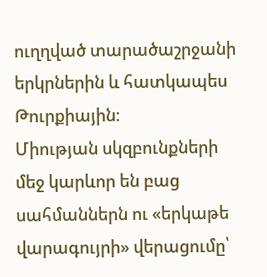ուղղված տարածաշրջանի երկրներին և հատկապես Թուրքիային։
Միության սկզբունքների մեջ կարևոր են բաց սահմաններն ու «երկաթե վարագույրի» վերացումը՝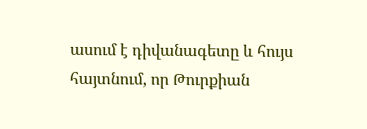ասում է դիվանագետը և հույս հայտնում, որ Թուրքիան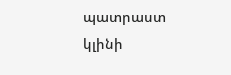պատրաստ կլինի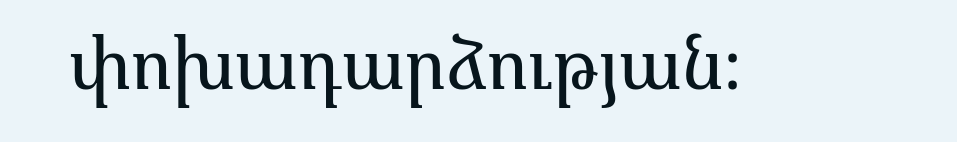փոխադարձության։